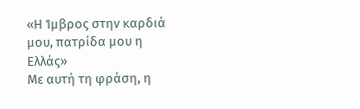«Η Ίμβρος στην καρδιά μου, πατρίδα μου η Ελλάς»
Με αυτή τη φράση, η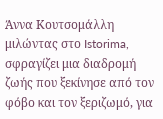Άννα Κουτσομάλλη μιλώντας στο Istorima, σφραγίζει μια διαδρομή ζωής που ξεκίνησε από τον φόβο και τον ξεριζωμό, για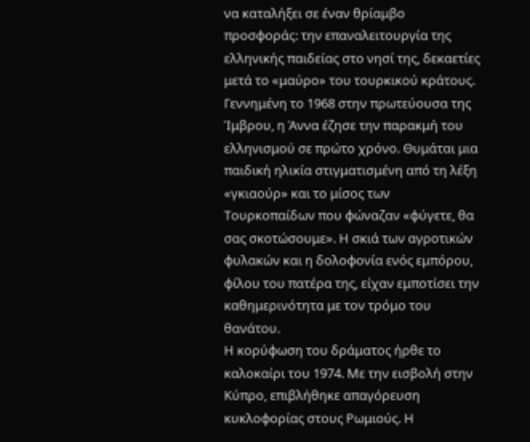να καταλήξει σε έναν θρίαμβο προσφοράς: την επαναλειτουργία της ελληνικής παιδείας στο νησί της, δεκαετίες μετά το «μαύρο» του τουρκικού κράτους.
Γεννημένη το 1968 στην πρωτεύουσα της Ίμβρου, η Άννα έζησε την παρακμή του ελληνισμού σε πρώτο χρόνο. Θυμάται μια παιδική ηλικία στιγματισμένη από τη λέξη «γκιαούρ» και το μίσος των Τουρκοπαίδων που φώναζαν «φύγετε, θα σας σκοτώσουμε». Η σκιά των αγροτικών φυλακών και η δολοφονία ενός εμπόρου, φίλου του πατέρα της, είχαν εμποτίσει την καθημερινότητα με τον τρόμο του θανάτου.
Η κορύφωση του δράματος ήρθε το καλοκαίρι του 1974. Με την εισβολή στην Κύπρο, επιβλήθηκε απαγόρευση κυκλοφορίας στους Ρωμιούς. Η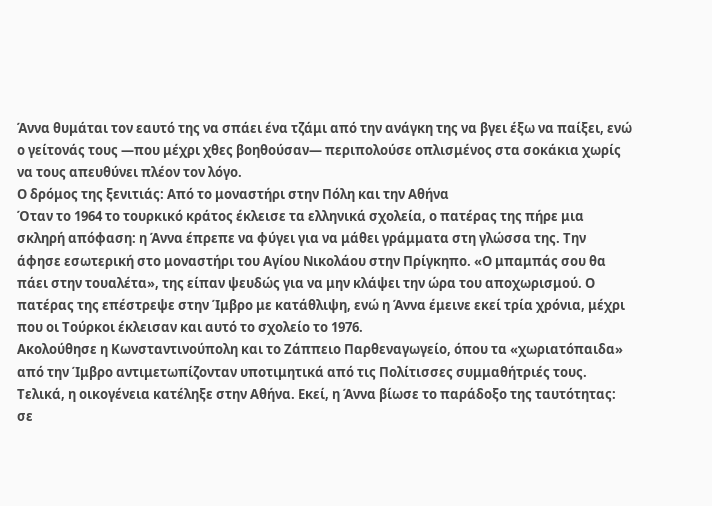Άννα θυμάται τον εαυτό της να σπάει ένα τζάμι από την ανάγκη της να βγει έξω να παίξει, ενώ ο γείτονάς τους —που μέχρι χθες βοηθούσαν— περιπολούσε οπλισμένος στα σοκάκια χωρίς να τους απευθύνει πλέον τον λόγο.
Ο δρόμος της ξενιτιάς: Από το μοναστήρι στην Πόλη και την Αθήνα
Όταν το 1964 το τουρκικό κράτος έκλεισε τα ελληνικά σχολεία, ο πατέρας της πήρε μια σκληρή απόφαση: η Άννα έπρεπε να φύγει για να μάθει γράμματα στη γλώσσα της. Την άφησε εσωτερική στο μοναστήρι του Αγίου Νικολάου στην Πρίγκηπο. «Ο μπαμπάς σου θα πάει στην τουαλέτα», της είπαν ψευδώς για να μην κλάψει την ώρα του αποχωρισμού. Ο πατέρας της επέστρεψε στην Ίμβρο με κατάθλιψη, ενώ η Άννα έμεινε εκεί τρία χρόνια, μέχρι που οι Τούρκοι έκλεισαν και αυτό το σχολείο το 1976.
Ακολούθησε η Κωνσταντινούπολη και το Ζάππειο Παρθεναγωγείο, όπου τα «χωριατόπαιδα» από την Ίμβρο αντιμετωπίζονταν υποτιμητικά από τις Πολίτισσες συμμαθήτριές τους. Τελικά, η οικογένεια κατέληξε στην Αθήνα. Εκεί, η Άννα βίωσε το παράδοξο της ταυτότητας: σε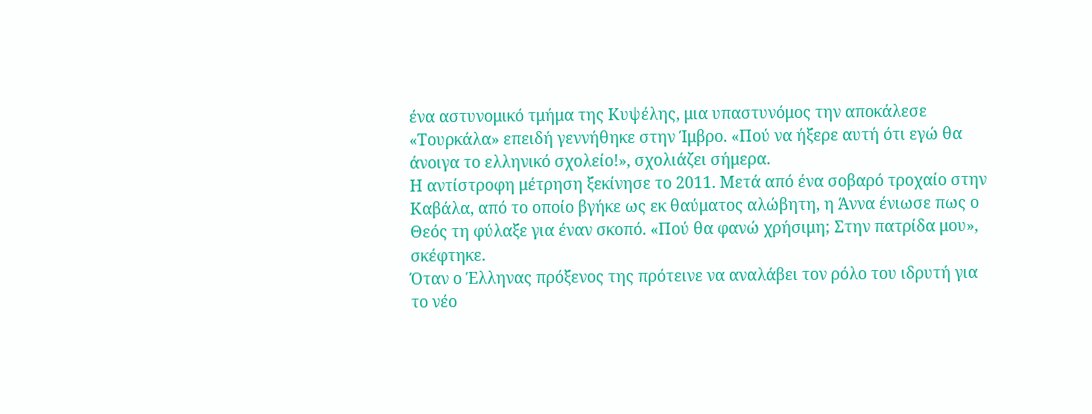ένα αστυνομικό τμήμα της Κυψέλης, μια υπαστυνόμος την αποκάλεσε «Τουρκάλα» επειδή γεννήθηκε στην Ίμβρο. «Πού να ήξερε αυτή ότι εγώ θα άνοιγα το ελληνικό σχολείο!», σχολιάζει σήμερα.
Η αντίστροφη μέτρηση ξεκίνησε το 2011. Μετά από ένα σοβαρό τροχαίο στην Καβάλα, από το οποίο βγήκε ως εκ θαύματος αλώβητη, η Άννα ένιωσε πως ο Θεός τη φύλαξε για έναν σκοπό. «Πού θα φανώ χρήσιμη; Στην πατρίδα μου», σκέφτηκε.
Όταν ο Έλληνας πρόξενος της πρότεινε να αναλάβει τον ρόλο του ιδρυτή για το νέο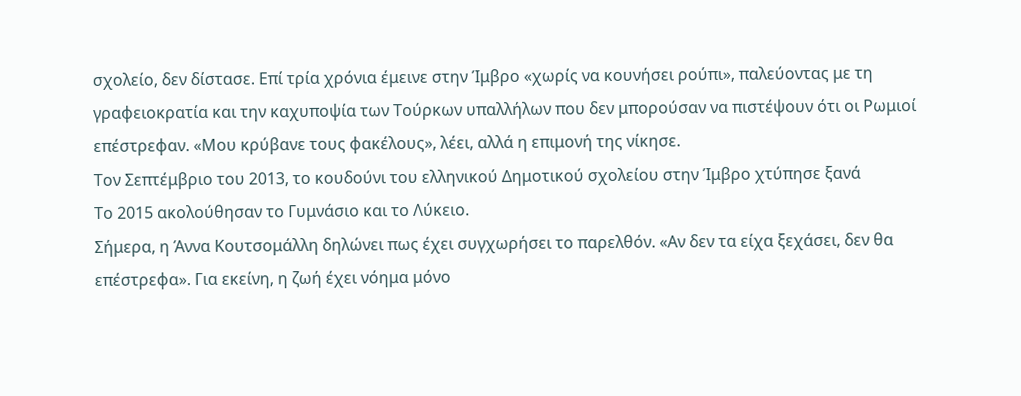σχολείο, δεν δίστασε. Επί τρία χρόνια έμεινε στην Ίμβρο «χωρίς να κουνήσει ρούπι», παλεύοντας με τη γραφειοκρατία και την καχυποψία των Τούρκων υπαλλήλων που δεν μπορούσαν να πιστέψουν ότι οι Ρωμιοί επέστρεφαν. «Μου κρύβανε τους φακέλους», λέει, αλλά η επιμονή της νίκησε.
Τον Σεπτέμβριο του 2013, το κουδούνι του ελληνικού Δημοτικού σχολείου στην Ίμβρο χτύπησε ξανά
Το 2015 ακολούθησαν το Γυμνάσιο και το Λύκειο.
Σήμερα, η Άννα Κουτσομάλλη δηλώνει πως έχει συγχωρήσει το παρελθόν. «Αν δεν τα είχα ξεχάσει, δεν θα επέστρεφα». Για εκείνη, η ζωή έχει νόημα μόνο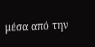μέσα από την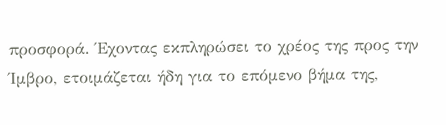προσφορά. Έχοντας εκπληρώσει το χρέος της προς την Ίμβρο, ετοιμάζεται ήδη για το επόμενο βήμα της,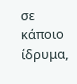σε κάποιο ίδρυμα,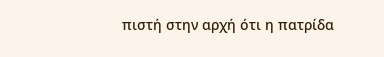πιστή στην αρχή ότι η πατρίδα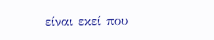είναι εκεί που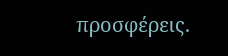προσφέρεις.